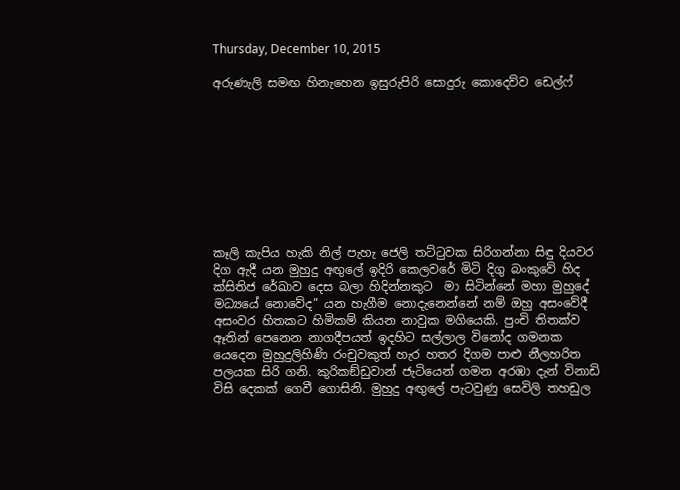Thursday, December 10, 2015

අරුණැලි සමඟ හිනැහෙන ඉසුරුපිරි සොදුරු කොදෙව්ව ඩෙල්ෆ්









කෑලි කැපිය හැකි නිල් පැහැ ජෙලි තට්ටුවක සිරිගන්නා සිඳු දියවර දිග ඇදී යන මුහුදු අඟුලේ ඉදිරි කෙලවරේ මිටි දිගු බංකුවේ හිද ක්සිතිජ රේඛාව දෙස බලා හිදින්නකුට  මා සිටින්නේ මහා මුහුදේ මධ්‍යයේ නොවේද” යන හැගීම නොදැනෙන්නේ නම් ඔහු අසංවේදී  අසංවර හිතකට හිමිකම් කියන නාවුක මගියෙකි. පුංචි තිතක්ව ඈතින් පෙනෙන නාගදීපයත් ඉදහිට සල්ලාල විනෝද ගමනක යෙදෙන මුහුදුලිහිණි රංචුවකුත් හැර හතර දිගම පාළු නීලහරිත පලයක සිරි ගනි. කුරිකඞ්ඩුවාන් ජැටියෙන් ගමන අරඹා දැන් විනාඩි විසි දෙකක් ගෙවී ගොසිනි. මුහුදු අඟුලේ පැටවුණු සෙවිලි තහඩුල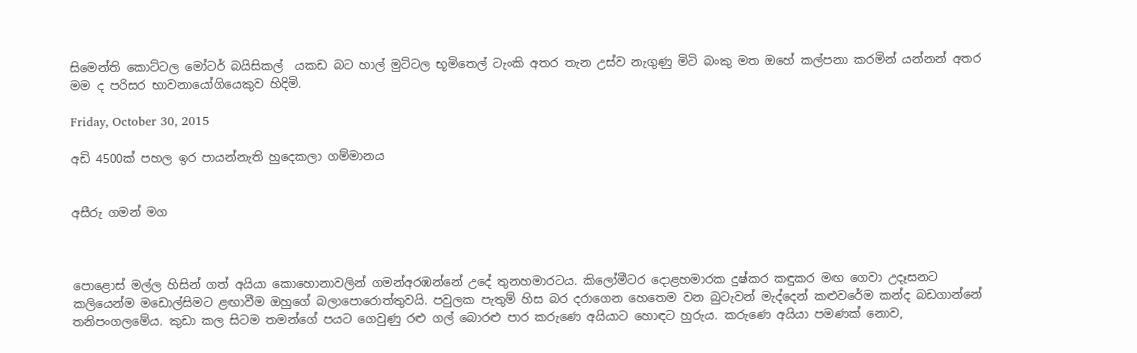සිමෙන්ති කොට්ටල මෝටර් බයිසිකල්  යකඩ බට හාල් මුට්ටල භූමිතෙල් ටැංකි අතර තැන උස්ව නැගුණු මිටි බංකු මත ඔහේ කල්පනා කරමින් යන්නන් අතර මම ද පරිසර භාවනායෝගියෙකුව හිදිමි.

Friday, October 30, 2015

අඩි 4500ක් පහල ඉර පායන්නැති හුදෙකලා ගම්මානය


අසීරු ගමන් මග



පොළොස් මල්ල හිසින් ගත් අයියා කොහොනාවලින් ගමන්අරඹන්නේ උදේ තුනහමාරටය. කිලෝමීටර දොළහමාරක දුෂ්කර කඳුකර මඟ ගෙවා උදෑසනට කලියෙන්ම මඩොල්සිමට ළඟාවීම ඔහුගේ බලාපොරොත්තුවයි. පවුලක පැතුම් හිස බර දරාගෙන හෙතෙම වන බුටැවන් මැද්දෙන් කළුවරේම කන්ද බඩගාන්නේ තනිපංගලමේය. කුඩා කල සිටම තමන්ගේ පයට ගෙවුණු රළු ගල් බොරළු පාර කරුණෙ අයියාට හොඳට හුරුය. කරුණෙ අයියා පමණක් නොව,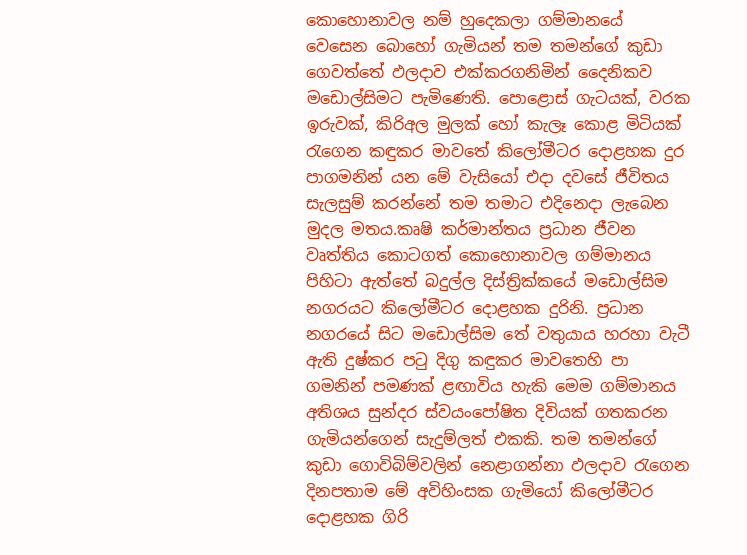කොහොනාවල නම් හුදෙකලා ගම්මානයේ වෙසෙන බොහෝ ගැමියන් තම තමන්ගේ කුඩා ගෙවත්තේ ඵලදාව එක්කරගනිමින් දෛනිකව මඩොල්සිමට පැමිණෙති. පොළොස් ගැටයක්, වරක ඉරුවක්, කිරිඅල මුලක් හෝ කැලෑ කොළ මිටියක් රැගෙන කඳුකර මාවතේ කිලෝමීටර දොළහක දුර පාගමනින් යන මේ වැසියෝ එදා දවසේ ජීවිතය සැලසුම් කරන්නේ තම තමාට එදිනෙදා ලැබෙන මුදල මතය.කෘෂි කර්මාන්තය ප්‍රධාන ජීවන වෘත්තිය කොටගත් කොහොනාවල ගම්මානය පිහිටා ඇත්තේ බදුල්ල දිස්ත්‍රික්කයේ මඩොල්සිම නගරයට කිලෝමීටර දොළහක දුරිනි. ප්‍රධාන නගරයේ සිට මඩොල්සිම තේ වතුයාය හරහා වැටී ඇති දුෂ්කර පටු දිගු කඳුකර මාවතෙහි පා ගමනින් පමණක් ළඟාවිය හැකි මෙම ගම්මානය අතිශය සුන්දර ස්වයංපෝෂිත දිවියක් ගතකරන ගැමියන්ගෙන් සැදුම්ලත් එකකි. තම තමන්ගේ කුඩා ගොවිබිම්වලින් නෙළාගන්නා ඵලදාව රැගෙන දිනපතාම මේ අවිහිංසක ගැමියෝ කිලෝමීටර දොළහක ගිරි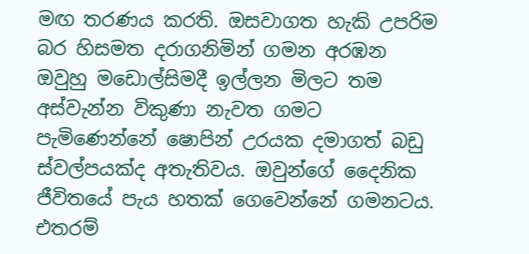මඟ තරණය කරති. ඔසවාගත හැකි උපරිම බර හිසමත දරාගනිමින් ගමන අරඹන ඔවුහු මඩොල්සිමදී ඉල්ලන මිලට තම අස්වැන්න විකුණා නැවත ගමට පැමිණෙන්නේ ෂොපින් උරයක දමාගත් බඩු ස්වල්පයක්ද අතැතිවය. ඔවුන්ගේ දෛනික ජීවිතයේ පැය හතක් ගෙවෙන්නේ ගමනටය. එතරම්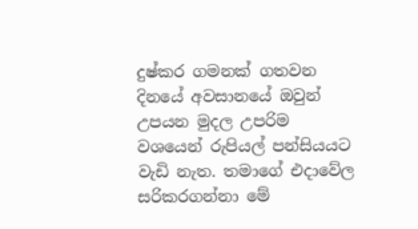දුෂ්කර ගමනක් ගතවන දිනයේ අවසානයේ ඔවුන් උපයන මුදල උපරිම වශයෙන් රුපියල් පන්සියයට වැඩි නැත. තමාගේ එදාවේල සරිකරගන්නා මේ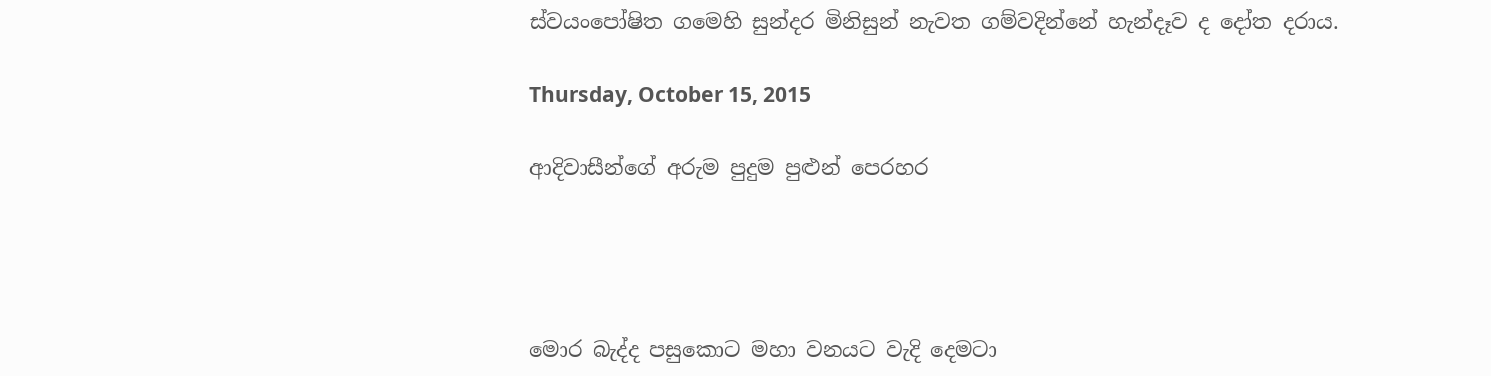ස්වයංපෝෂිත ගමෙහි සුන්දර මිනිසුන් නැවත ගම්වදින්නේ හැන්දෑව ද දෝත දරාය.

Thursday, October 15, 2015

ආදිවාසීන්ගේ අරුම පුදුම පුළුන් පෙරහර




මොර බැද්ද පසුකොට මහා වනයට වැදි දෙමටා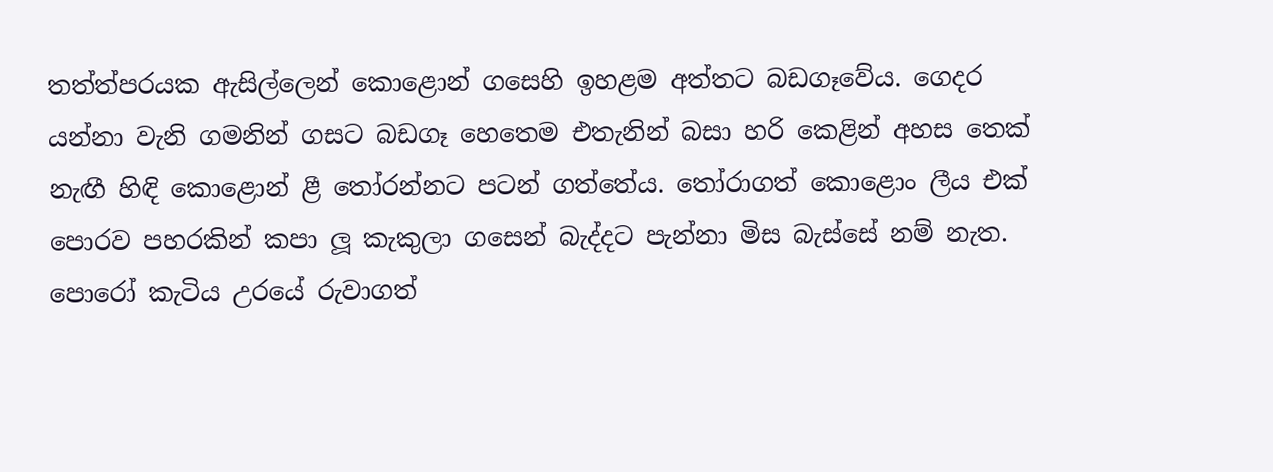තත්ත්පරයක ඇසිල්ලෙන් කොළොන් ගසෙහි ඉහළම අත්තට බඩගෑවේය. ගෙදර යන්නා වැනි ගමනින් ගසට බඩගෑ හෙතෙම එතැනින් බසා හරි කෙළින් අහස තෙක් නැඟී හිඳි කොළොන් ළී තෝරන්නට පටන් ගත්තේය. තෝරාගත් කොළොං ලීය එක් පොරව පහරකින් කපා ලූ කැකුලා ගසෙන් බැද්දට පැන්නා මිස බැස්සේ නම් නැත. පොරෝ කැටිය උරයේ රුවාගත්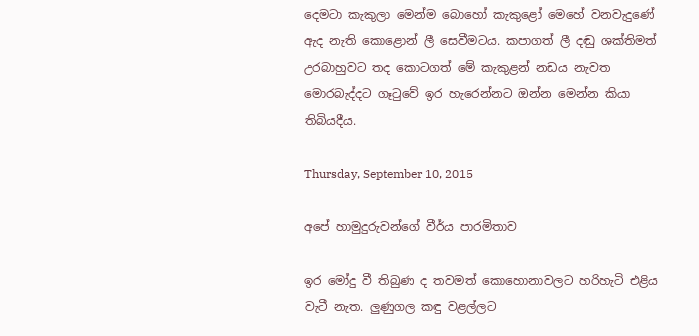දෙමටා කැකුලා මෙන්ම බොහෝ කැකුළෝ මෙහේ වනවැදුණේ ඇද නැති කොළොන් ලී සෙවීමටය. කපාගත් ලී දඬු ශක්තිමත් උරබාහුවට තද කොටගත් මේ කැකුළන් නඩය නැවත මොරබැද්දට ගෑටුවේ ඉර හැරෙන්නට ඔන්න මෙන්න කියා තිබියදීය.

Thursday, September 10, 2015

අපේ හාමුදුරුවන්ගේ වීර්ය පාරමිතාව

ඉර මෝදු වී තිබුණ ද තවමත් කොහොනාවලට හරිහැටි එළිය වැටී නැත. ලුණුගල කඳු වළල්ලට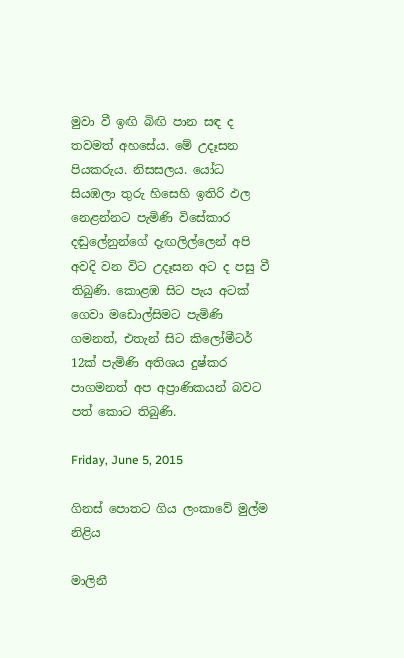මුවා වී ඉඟි බිඟි පාන සඳ ද තවමත් අහසේය. මේ උදෑසන පියකරුය. නිසසලය. යෝධ සියඹලා තුරු හිසෙහි ඉතිරි ඵල නෙළන්නට පැමිණි විසේකාර දඬුලේනුන්ගේ දැඟලිල්ලෙන් අපි අවදි වන විට උදෑසන අට ද පසු වී තිබුණි. කොළඹ සිට පැය අටක් ගෙවා මඩොල්සිමට පැමිණි ගමනත්, එතැන් සිට කිලෝමීටර් 12ක් පැමිණි අතිශය දුෂ්කර පාගමනත් අප අප්‍රාණිකයන් බවට පත් කොට තිබුණි.

Friday, June 5, 2015

ගිනස් පොතට ගිය ලංකාවේ මුල්ම නිළිය

මාලිනී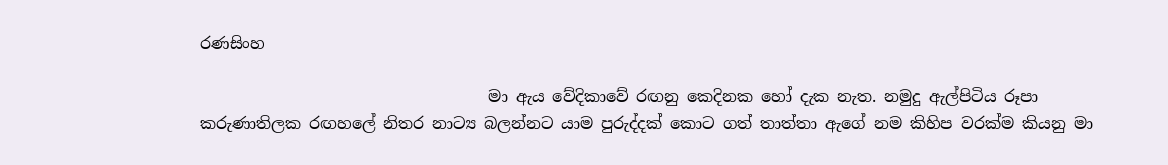රණසිංහ

                                    මා ඇය වේදිකාවේ රඟනු කෙදිනක හෝ දැක නැත. නමුදු ඇල්පිටිය රූපා කරුණාතිලක රඟහලේ නිතර නාට්‍ය බලන්නට යාම පුරුද්දක් කොට ගත් තාත්තා ඇගේ නම කිහිප වරක්ම කියනු මා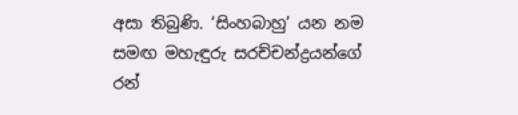අසා තිබුණි. ‘සිංහබාහු’ යන නම සමඟ මහැඳුරු සරච්චන්ද්‍රයන්ගේ රන්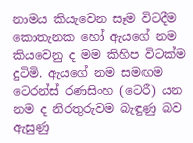නාමය කියැවෙන සෑම විටදීම කොතැනක හෝ ඇයගේ නම කියවෙනු ද මම කිහිප විටක්ම දුටිමි. ඇයගේ නම සමඟම ටෙරන්ස් රණසිංහ (ටෙරී) යන නම ද නිරතුරුවම බැඳුණු බව ඇසුණු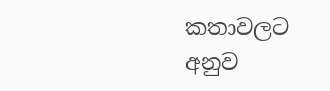කතාවලට අනුව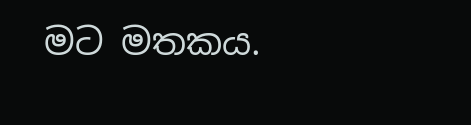මට මතකය.